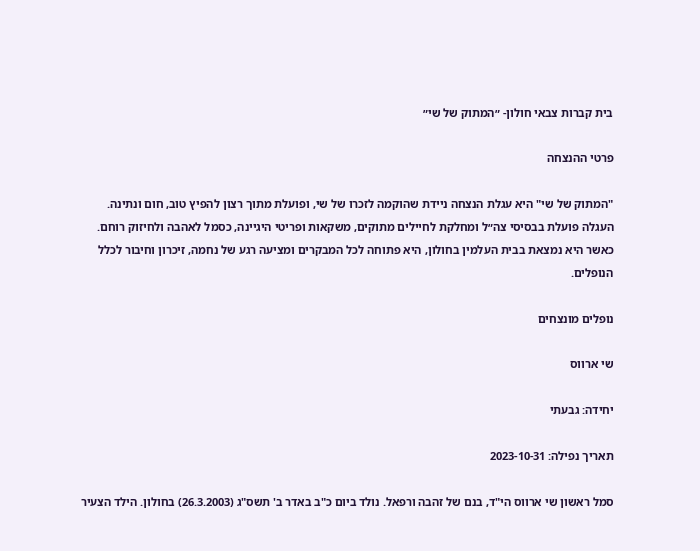בית קברות צבאי חולון- ״המתוק של שי״

פרטי ההנצחה

"המתוק של שי" היא עגלת הנצחה ניידת שהוקמה לזכרו של שי, ופועלת מתוך רצון להפיץ טוב, חום ונתינה. העגלה פועלת בבסיסי צה״ל ומחלקת לחיילים מתוקים, משקאות ופריטי היגיינה, כסמל לאהבה ולחיזוק רוחם. כאשר היא נמצאת בבית העלמין בחולון, היא פתוחה לכל המבקרים ומציעה רגע של נחמה, זיכרון וחיבור לכלל הנופלים.

נופלים מונצחים

שי ארווס

יחידה: גבעתי

תאריך נפילה: 2023-10-31

סמל ראשון שי ארווס הי"ד, בנם של זהבה ורפאל. נולד ביום כ"ב באדר ב' תשס"ג (26.3.2003) בחולון. הילד הצעיר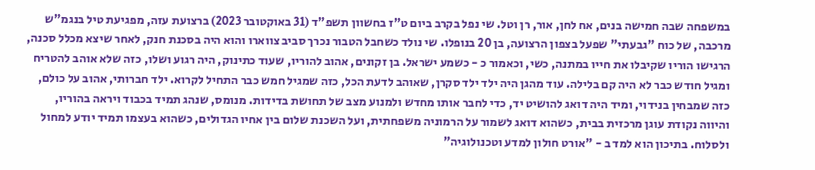במשפחה שבה חמישה בנים, אח לחן, אור, רן וטל. שי נפל בקרב ביום ט"ז בחשוון תשפ"ד (31 באוקטובר 2023) ברצועת עזה, מפגיעת טיל בנגמ"ש מרכבה, של כוח "גבעתי" שפעל בצפון הרצועה, בן 20 בנופלו. שי נולד כשחבל הטבור נכרך סביב צווארו והוא היה בסכנת חנק, לאחר שיצא מכלל סכנה, הרגישו הוריו שקיבלו את חייו במתנה, כשי, וכאמור כ - כשמע ישראל. בן זקונים, אהוב להוריו, שעוד כתינוק, היה רגוע ושלו, כזה שלא אוהב להטריח ומגיל חודש כבר לא היה קם בלילה. עוד מהגן היה ילד ילד סקרן, שאוהב לדעת הכל, כזה שמגיל חמש כבר התחיל לקרוא. ילד חברותי, אהוב על כולם, כזה שמבחין בנידוי, ומיד היה דואג להושיט יד, כדי לחבר אותו מחדש ולמנוע מצב של תחושת בדידות. מנומס, שנהג תמיד בכבוד ויראה בהוריו, והיווה נקודת עוגן מרכזית בבית, כשהוא דואג לשמור על הרמוניה משפחתית, ועל השכנת שלום בין אחיו הגדולים, כשהוא בעצמו תמיד יודע למחול ולסלוח. בתיכון הוא למד ב - "אורט חולון למדע וטכנולוגיה"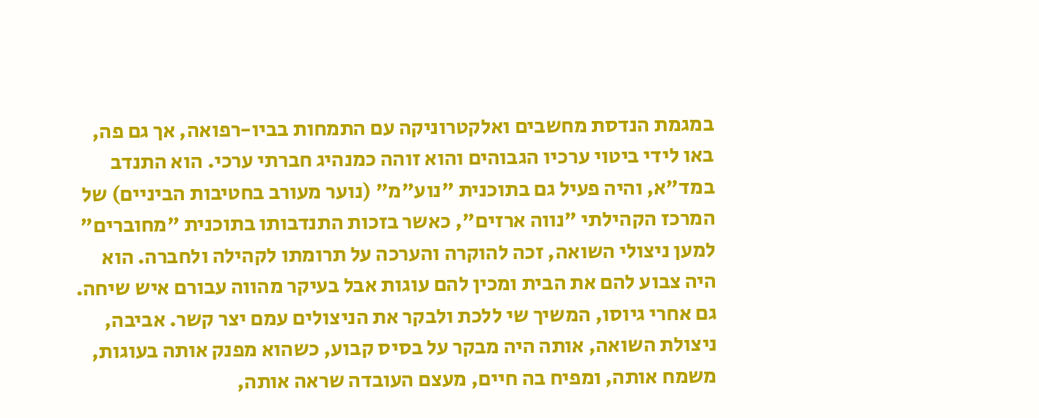במגמת הנדסת מחשבים ואלקטרוניקה עם התמחות בביו-רפואה, אך גם פה, באו לידי ביטוי ערכיו הגבוהים והוא זוהה כמנהיג חברתי ערכי. הוא התנדב במד"א, והיה פעיל גם בתוכנית "נוע"מ" (נוער מעורב בחטיבות הביניים) של המרכז הקהילתי "נווה ארזים", כאשר בזכות התנדבותו בתוכנית "מחוברים" למען ניצולי השואה, זכה להוקרה והערכה על תרומתו לקהילה ולחברה. הוא היה צבוע להם את הבית ומכין להם עוגות אבל בעיקר מהווה עבורם איש שיחה. גם אחרי גיוסו, המשיך שי ללכת ולבקר את הניצולים עמם יצר קשר. אביבה, ניצולת השואה, אותה היה מבקר על בסיס קבוע, כשהוא מפנק אותה בעוגות, משמח אותה, ומפיח בה חיים, מעצם העובדה שראה אותה,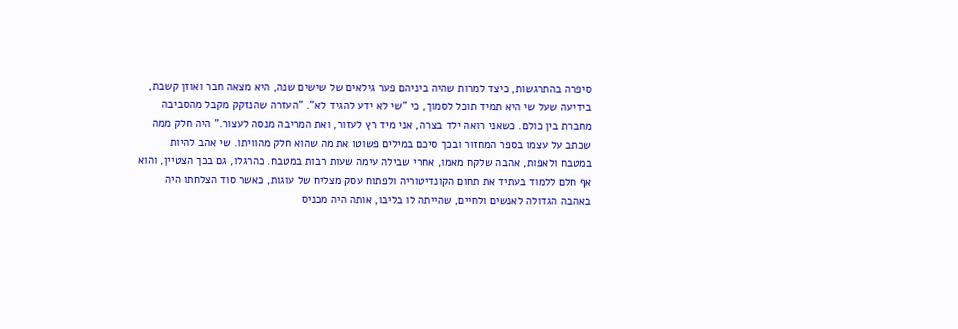סיפרה בהתרגשות, כיצד למרות שהיה ביניהם פער גילאים של שישים שנה, היא מצאה חבר ואוזן קשבת, בידיעה שעל שי היא תמיד תוכל לסמוך, כי "שי לא ידע להגיד לא". "העזרה שהנזקק מקבל מהסביבה מחברת בין כולם. כשאני רואה ילד בצרה, אני מיד רץ לעזור, ואת המריבה מנסה לעצור." היה חלק ממה שכתב על עצמו בספר המחזור ובכך סיכם במילים פשוטו את מה שהוא חלק מהוויתו. שי אהב להיות במטבח ולאפות, אהבה שלקח מאמו, אחרי שבילה עימה שעות רבות במטבח. כהרגלו, גם בכך הצטיין, והוא אף חלם ללמוד בעתיד את תחום הקונדיטוריה ולפתוח עסק מצליח של עוגות, כאשר סוד הצלחתו היה באהבה הגדולה לאנשים ולחיים, שהייתה לו בליבו, אותה היה מכניס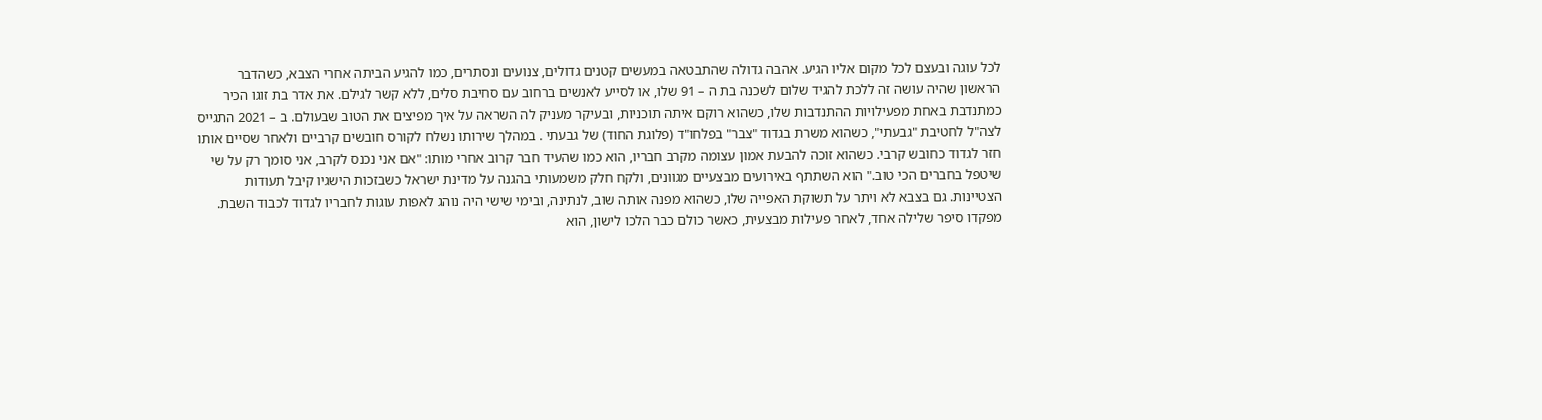לכל עוגה ובעצם לכל מקום אליו הגיע. אהבה גדולה שהתבטאה במעשים קטנים גדולים, צנועים ונסתרים, כמו להגיע הביתה אחרי הצבא, כשהדבר הראשון שהיה עושה זה ללכת להגיד שלום לשכנה בת ה – 91 שלו, או לסייע לאנשים ברחוב עם סחיבת סלים, ללא קשר לגילם. את אדר בת זוגו הכיר כמתנדבת באחת מפעילויות ההתנדבות שלו, כשהוא רוקם איתה תוכניות, ובעיקר מעניק לה השראה על איך מפיצים את הטוב שבעולם. ב – 2021 התגייס לצה"ל לחטיבת "גבעתי", כשהוא משרת בגדוד "צבר" בפלחו"ד (פלוגת החוד) של גבעתי . במהלך שירותו נשלח לקורס חובשים קרביים ולאחר שסיים אותו חזר לגדוד כחובש קרבי. כשהוא זוכה להבעת אמון עצומה מקרב חבריו, הוא כמו שהעיד חבר קרוב אחרי מותו: "אם אני נכנס לקרב, אני סומך רק על שי שיטפל בחברים הכי טוב." הוא השתתף באירועים מבצעיים מגוונים, ולקח חלק משמעותי בהגנה על מדינת ישראל כשבזכות הישגיו קיבל תעודות הצטיינות. גם בצבא לא ויתר על תשוקת האפייה שלו, כשהוא מפנה אותה שוב, לנתינה, ובימי שישי היה נוהג לאפות עוגות לחבריו לגדוד לכבוד השבת. מפקדו סיפר שלילה אחד, לאחר פעילות מבצעית, כאשר כולם כבר הלכו לישון, הוא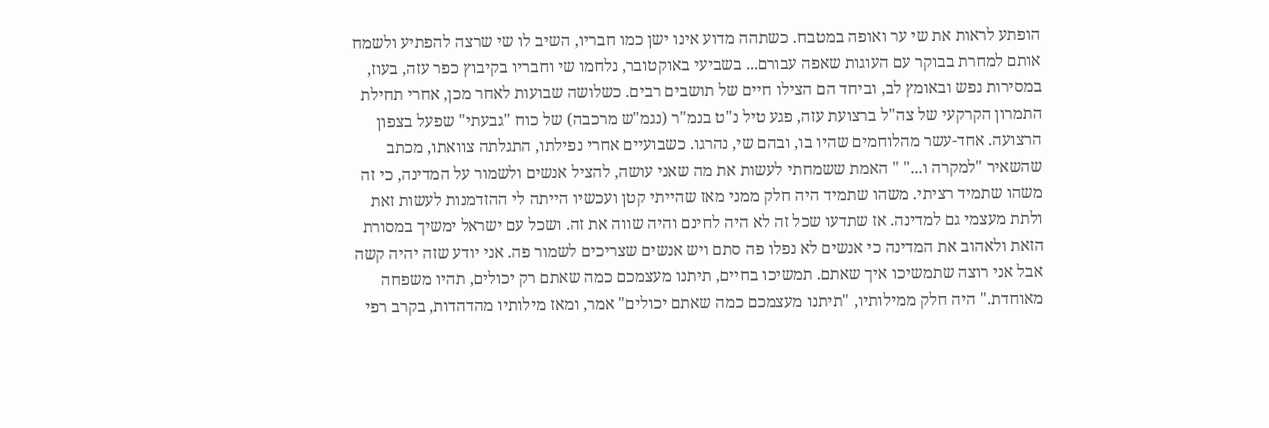הופתע לראות את שי ער ואופה במטבח. כשתהה מדוע אינו ישן כמו חבריו, השיב לו שי שרצה להפתיע ולשמח אותם למחרת בבוקר עם העוגות שאפה עבורם... בשביעי באוקטובר, נלחמו שי וחבריו בקיבוץ כפר עזה, בעוז, במסירות נפש ובאומץ לב, וביחד הם הצילו חיים של תושבים רבים. כשלושה שבועות לאחר מכן, אחרי תחילת התמרון הקרקעי של צה"ל ברצועת עזה, פגע טיל נ"ט בנמ"ר (נגמ"ש מרכבה) של כוח "גבעתי" שפעל בצפון הרצועה. אחד-עשר מהלוחמים שהיו בו, ובהם שי, נהרגו. כשבועיים אחרי נפילתו, התגלתה צוואתו, מכתב שהשאיר "למקרה ו..." " האמת ששמחתי לעשות את מה שאני עושה, להציל אנשים ולשמור על המדינה, כי זה משהו שתמיד רציתי. משהו שתמיד היה חלק ממני מאז שהייתי קטן ועכשיו הייתה לי ההזדמנות לעשות זאת ולתת מעצמי גם למדינה. אז שתדעו שכל זה לא היה לחינם והיה שווה את זה. ושכל עם ישראל ימשיך במסורת הזאת ולאהוב את המדינה כי אנשים לא נפלו פה סתם ויש אנשים שצריכים לשמור פה. אני יודע שזה יהיה קשה אבל אני רוצה שתמשיכו איך שאתם. תמשיכו בחיים, תיתנו מעצמכם כמה שאתם רק יכולים, תהיו משפחה מאוחדת." היה חלק ממילותיו, "תיתנו מעצמכם כמה שאתם יכולים" אמר, ומאז מילותיו מהדהדות, בקרב רפי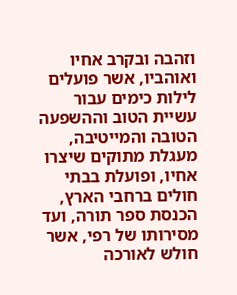וזהבה ובקרב אחיו ואוהביו, אשר פועלים לילות כימים עבור עשיית הטוב וההשפעה הטובה והמייטיבה, מעגלת מתוקים שיצרו אחיו, ופועלת בבתי חולים ברחבי הארץ, הכנסת ספר תורה, ועד מסירותו של רפי, אשר חולש לאורכה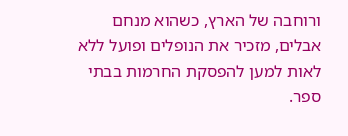ורוחבה של הארץ, כשהוא מנחם אבלים, מזכיר את הנופלים ופועל ללא לאות למען להפסקת החרמות בבתי ספר.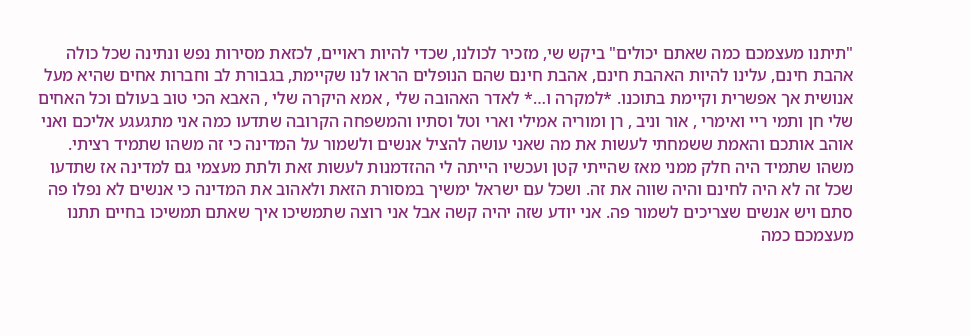"תיתנו מעצמכם כמה שאתם יכולים" ביקש שי, מזכיר לכולנו, שכדי להיות ראויים, לכזאת מסירות נפש ונתינה שכל כולה אהבת חינם, עלינו להיות האהבת חינם, אהבת חינם שהם הנופלים הראו לנו שקיימת, בגבורת לב וחברות אחים שהיא מעל אנושית אך אפשרית וקיימת בתוכנו. *למקרה ו…* לאדר האהובה שלי , אמא היקרה שלי , האבא הכי טוב בעולם וכל האחים שלי חן ותמי ריי ואימרי , אור וניב , רן ומוריה אמילי וארי וטל וסתיו והמשפחה הקרובה שתדעו כמה אני מתגעגע אליכם ואני אוהב אותכם והאמת ששמחתי לעשות את מה שאני עושה להציל אנשים ולשמור על המדינה כי זה משהו שתמיד רציתי. משהו שתמיד היה חלק ממני מאז שהייתי קטן ועכשיו הייתה לי ההזדמנות לעשות זאת ולתת מעצמי גם למדינה אז שתדעו שכל זה לא היה לחינם והיה שווה את זה. ושכל עם ישראל ימשיך במסורת הזאת ולאהוב את המדינה כי אנשים לא נפלו פה סתם ויש אנשים שצריכים לשמור פה. אני יודע שזה יהיה קשה אבל אני רוצה שתמשיכו איך שאתם תמשיכו בחיים תתנו מעצמכם כמה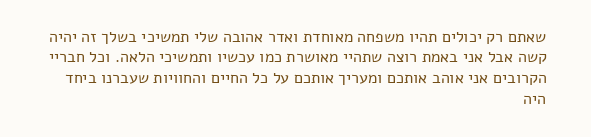שאתם רק יכולים תהיו משפחה מאוחדת ואדר אהובה שלי תמשיכי בשלך זה יהיה קשה אבל אני באמת רוצה שתהיי מאושרת כמו עכשיו ותמשיכי הלאה. וכל חבריי הקרובים אני אוהב אותכם ומעריך אותכם על כל החיים והחוויות שעברנו ביחד היה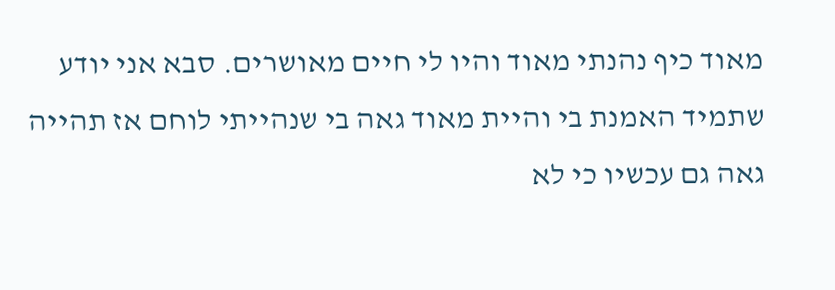מאוד כיף נהנתי מאוד והיו לי חיים מאושרים. סבא אני יודע שתמיד האמנת בי והיית מאוד גאה בי שנהייתי לוחם אז תהייה גאה גם עכשיו כי לא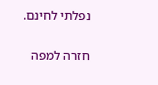נפלתי לחינם.

חזרה למפה